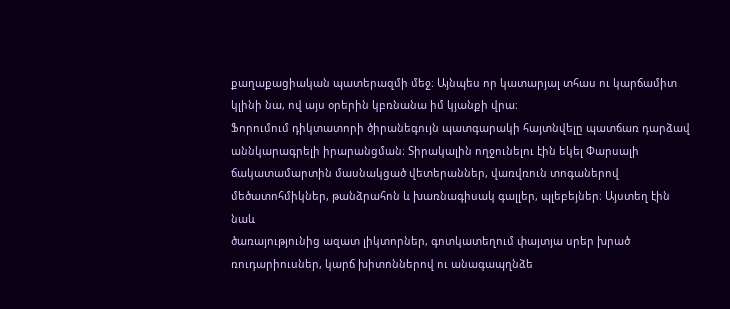քաղաքացիական պատերազմի մեջ։ Այնպես որ կատարյալ տհաս ու կարճամիտ
կլինի նա, ով այս օրերին կբռնանա իմ կյանքի վրա։
Ֆորումում դիկտատորի ծիրանեգույն պատգարակի հայտնվելը պատճառ դարձավ
աննկարագրելի իրարանցման։ Տիրակալին ողջունելու էին եկել Փարսալի
ճակատամարտին մասնակցած վետերաններ, վառվռուն տոգաներով
մեծատոհմիկներ, թանձրահոն և խառնագիսակ գալլեր, պլեբեյներ։ Այստեղ էին նաև
ծառայությունից ազատ լիկտորներ, գոտկատեղում փայտյա սրեր խրած
ռուդարիուսներ, կարճ խիտոններով ու անագապղնձե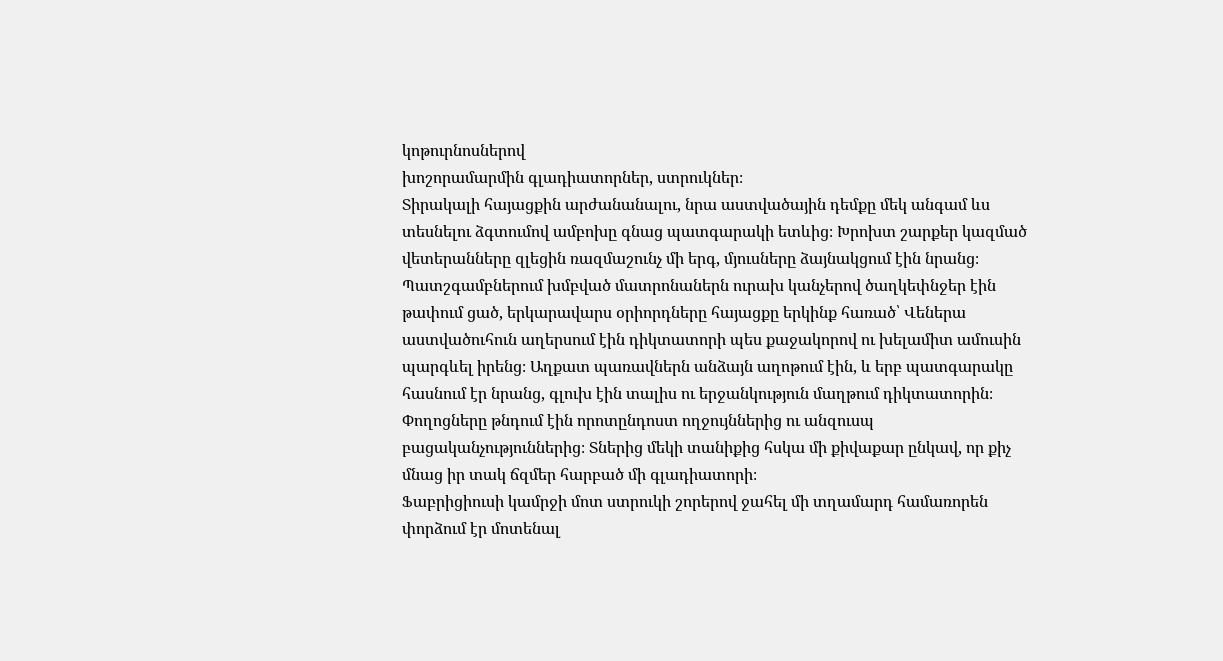կոթուրնոսներով
խոշորամարմին գլադիատորներ, ստրուկներ։
Տիրակալի հայացքին արժանանալու, նրա աստվածային դեմքը մեկ անգամ ևս
տեսնելու ձգտումով ամբոխը գնաց պատգարակի ետևից։ Խրոխտ շարքեր կազմած
վետերանները զլեցին ռազմաշունչ մի երգ, մյուսները ձայնակցում էին նրանց։
Պատշգամբներում խմբված մատրոնաներն ուրախ կանչերով ծաղկեփնջեր էին
թափում ցած, երկարավարս օրիորդները հայացքը երկինք հառած՝ Վեներա
աստվածուհուն աղերսում էին դիկտատորի պես քաջակորով ու խելամիտ ամուսին
պարգևել իրենց։ Աղքատ պառավներն անձայն աղոթում էին, և երբ պատգարակը
հասնում էր նրանց, գլուխ էին տալիս ու երջանկություն մաղթում դիկտատորին։
Փողոցները թնդում էին որոտընդոստ ողջույններից ու անզուսպ
բացականչություններից։ Տներից մեկի տանիքից հսկա մի քիվաքար ընկավ, որ քիչ
մնաց իր տակ ճզմեր հարբած մի գլադիատորի։
Ֆաբրիցիուսի կամրջի մոտ ստրուկի շորերով ջահել մի տղամարդ համառորեն
փորձում էր մոտենալ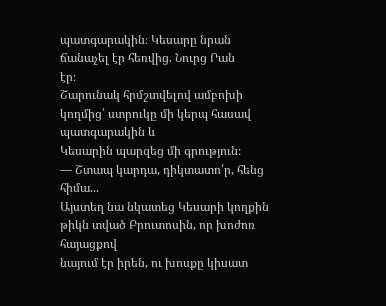պատգարակին։ Կեսարը նրան ճանաչել էր հեռվից. Նուրց Րան
էր։
Շարունակ հրմշտվելով ամբոխի կողմից՝ ստրուկը մի կերպ հասավ պատգարակին և
Կեսարին պարզեց մի գրություն։
— Շտապ կարդա, դիկտատո՛ր, հենց հիմա...
Այստեղ նա նկատեց Կեսարի կողքին թիկն տված Բրուտոսին, որ խոժոռ հայացքով
նայում էր իրեն, ու խոսքը կիսատ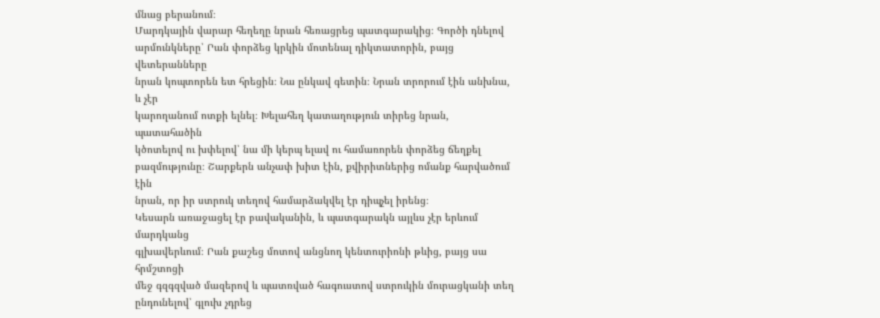մնաց բերանում։
Մարդկային վարար հեղեղը նրան հեռացրեց պատգարակից։ Գործի դնելով
արմունկները՝ Րան փորձեց կրկին մոտենալ դիկտատորին, բայց վետերանները
նրան կոպտորեն ետ հրեցին։ Նա ընկավ գետին։ Նրան տրորում էին անխնա, և չէր
կարողանում ոտքի ելնել։ Խելահեղ կատաղություն տիրեց նրան, պատահածին
կծոտելով ու խփելով՝ նա մի կերպ ելավ ու համառորեն փորձեց ճեղքել
բազմությունը։ Շարքերն անչափ խիտ էին, քվիրիտներից ոմանք հարվածում էին
նրան, որ իր ստրուկ տեղով համարձակվել էր դիպչել իրենց։
Կեսարն առաջացել էր բավականին, և պատգարակն այլևս չէր երևում մարդկանց
գլխավերևում։ Րան քաշեց մոտով անցնող կենտուրիոնի թևից, բայց սա հրմշտոցի
մեջ գզգզված մազերով և պատռված հագուստով ստրուկին մուրացկանի տեղ
ընդունելով՝ գլուխ չդրեց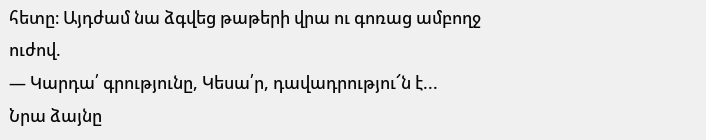հետը։ Այդժամ նա ձգվեց թաթերի վրա ու գոռաց ամբողջ
ուժով.
— Կարդա՛ գրությունը, Կեսա՛ր, դավադրությու՜ն է...
Նրա ձայնը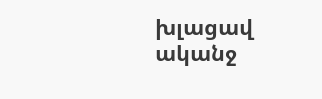խլացավ ականջ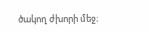ծակող ժխորի մեջ։